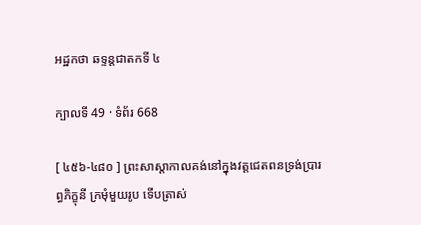អដ្ឋកថា ឆទ្ទន្តជាតកទី ៤

ក្បាលទី 49 · ទំព័រ 668

[ ៤៥៦-៤៨០ ] ព្រះសាស្តាកាលគង់នៅក្នុងវត្តជេតពនទ្រង់ប្រារព្ធភិក្ខុនី ក្រមុំមួយរូប ទើបត្រាស់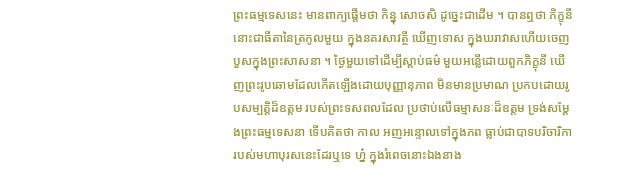ព្រះធម្មទេសនេះ មានពាក្យផ្តើមថា កិន្នុ សោចសិ ដូច្នេះជាដើម ។ បានឮថា ភិក្ខុនីនោះជាធីតានៃត្រកូលមួយ ក្នុងនគរសាវត្ថី ឃើញទោស ក្នុងឃរាវាសហើយចេញបួសក្នុងព្រះសាសនា ។ ថ្ងៃមួយទៅដើម្បីស្តាប់ធម៌ មួយអន្លើដោយពួកភិក្ខុនី ឃើញព្រះរូបឆោមដែលកើតឡើងដោយបុញ្ញានុភាព មិនមានប្រមាណ ប្រកបដោយរូបសម្បត្តិដ៏ឧត្តម របស់ព្រះទសពលដែល ប្រថាប់លើធម្មាសនៈដ៏ឧត្តម ទ្រង់សម្តែងព្រះធម្មទេសនា ទើបគិតថា កាល អញអន្ទោលទៅក្នុងភព ធ្លាប់ជាបាទបរិចារិកា របស់មហាបុរសនេះដែរឬទេ ហ្ន៎ ក្នុងរំពេចនោះឯងនាង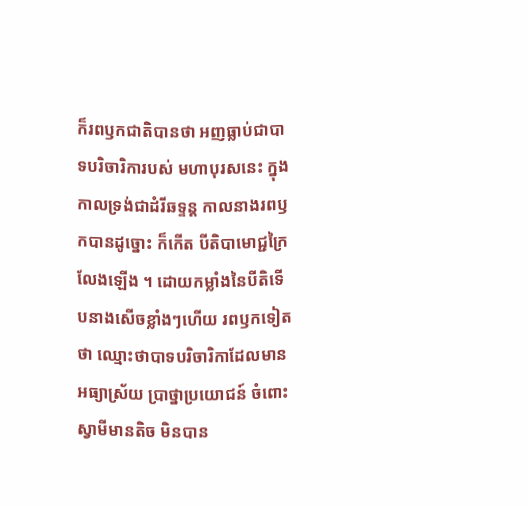ក៏រពឫកជាតិបានថា អញធ្លាប់ជាបាទបរិចារិការបស់ មហាបុរសនេះ ក្នុងកាលទ្រង់ជាដំរីឆទ្ទន្ត កាលនាងរពឫកបានដូច្នោះ ក៏កើត បីតិបាមោជ្ជក្រៃលែងឡើង ។ ដោយកម្លាំងនៃបីតិទើបនាងសើចខ្លាំងៗហើយ រពឫកទៀតថា ឈ្មោះថាបាទបរិចារិកាដែលមានអធ្យាស្រ័យ ប្រាថ្នាប្រយោជន៍ ចំពោះស្វាមីមានតិច មិនបាន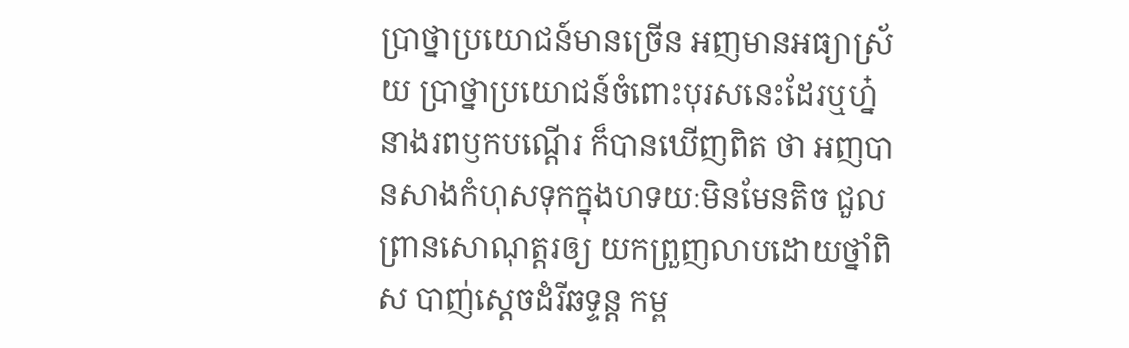ប្រាថ្នាប្រយោជន៍មានច្រើន អញមានអធ្យាស្រ័យ ប្រាថ្នាប្រយោជន៍ចំពោះបុរសនេះដែរឬហ្ន៎ នាងរពឫកបណ្តើរ ក៏បានឃើញពិត ថា អញបានសាងកំហុសទុកក្នុងហទយៈមិនមែនតិច ជួលព្រានសោណុត្តរឲ្យ យកព្រួញលាបដោយថ្នាំពិស បាញ់ស្តេចដំរីឆទ្ទន្ត កម្ព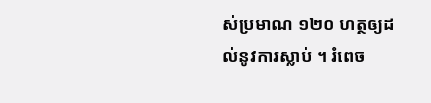ស់ប្រមាណ ១២០ ហត្ថឲ្យដល់នូវការស្លាប់ ។ រំពេច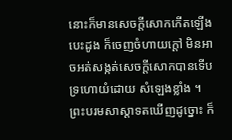នោះក៏មានសេចក្តីសោកកើតឡើង បេះដូង ក៏ចេញចំហាយក្តៅ មិនអាចអត់សង្កត់សេចក្តីសោកបានទើបទ្រហោយំដោយ សំឡេងខ្លាំង ។ ព្រះបរមសាស្តាទតឃើញដូច្នោះ ក៏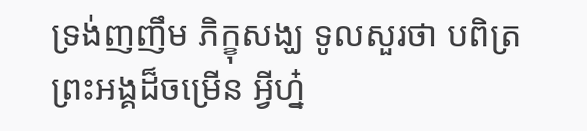ទ្រង់ញញឹម ភិក្ខុសង្ឃ ទូលសួរថា បពិត្រព្រះអង្គដ៏ចម្រើន អ្វីហ្ន៎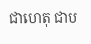ជាហេតុ ជាប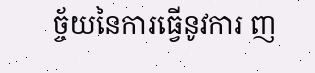ច្ច័យនៃការធ្វើនូវការ ញ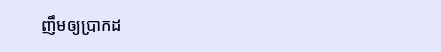ញឹមឲ្យប្រាកដ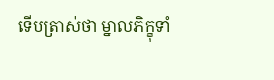ទើបត្រាស់ថា ម្នាលភិក្ខុទាំ